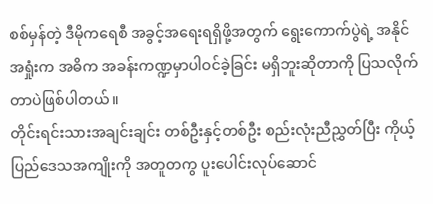စစ်မှန်တဲ့ ဒီမိုကရေစီ အခွင့်အရေးရရှိဖို့အတွက် ရွေးကောက်ပွဲရဲ့ အနိုင်အရှုံးက အဓိက အခန်းကဏ္ဍမှာပါဝင်ခဲ့ခြင်း မရှိဘူးဆိုတာကို ပြသလိုက်တာပဲဖြစ်ပါတယ်။
တိုင်းရင်းသားအချင်းချင်း တစ်ဦးနှင့်တစ်ဦး စည်းလုံးညီညွှတ်ပြီး ကိုယ့်ပြည်ဒေသအကျိုးကို အတူတကွ ပူးပေါင်းလုပ်ဆောင်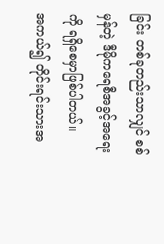ခြင်း တစ်ခုတည်းသာလျှင် စစ်မှန်တဲ့ ဒီမိုကရေစီအခွင့်အရေးကို ရရှိစေမှာဖြစ်ပါတယ်။
အကယ်၍ တိုင်းရင်းသားအ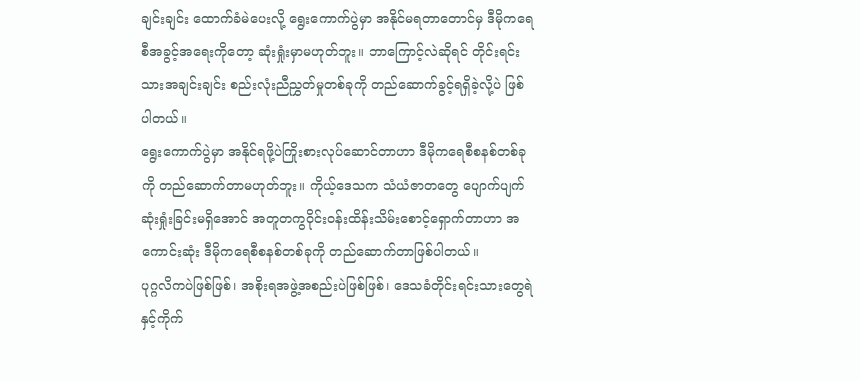ချင်းချင်း ထောက်ခံမဲပေးလို့ ရွေးကောက်ပွဲမှာ အနိုင်မရတာတောင်မှ ဒီမိုကရေစီအခွင့်အရေးကိုတော့ ဆုံးရှုံးမှာမဟုတ်ဘူး။ ဘာကြောင့်လဲဆိုရင် တိုင်းရင်းသားအချင်းချင်း စည်းလုံးညီညွှတ်မှုတစ်ခုကို တည်ဆောက်ခွင့်ရရှိခဲ့လို့ပဲ ဖြစ်ပါတယ်။
ရွေးကောက်ပွဲမှာ အနိုင်ရဖို့ပဲကြိုးစားလုပ်ဆောင်တာဟာ ဒီမိုကရေစီစနစ်တစ်ခုကို တည်ဆောက်တာမဟုတ်ဘူး။ ကိုယ့်ဒေသက သံယံဇာတတွေ ပျောက်ပျက်ဆုံးရှုံးခြင်းမရှိအောင် အတူတကွဝိုင်းဝန်းထိန်းသိမ်းစောင့်ရှောက်တာဟာ အကောင်းဆုံး ဒီမိုကရေစီစနစ်တစ်ခုကို တည်ဆောက်တာဖြစ်ပါတယ်။
ပုဂ္ဂလိကပဲဖြစ်ဖြစ်၊ အစိုးရအဖွဲ့အစည်းပဲဖြစ်ဖြစ်၊ ဒေသခံတိုင်းရင်းသားတွေရဲနှင့်ကိုက်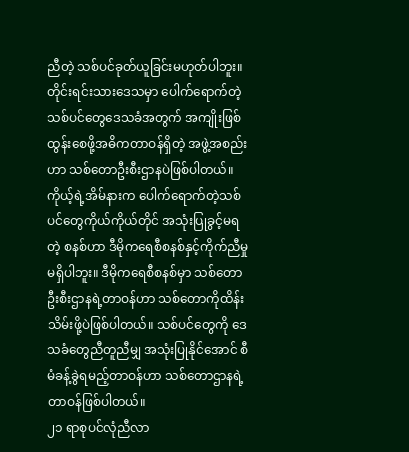ညီတဲ့ သစ်ပင်ခုတ်ယူခြင်းမဟုတ်ပါဘူး။ တိုင်းရင်းသားဒေသမှာ ပေါက်ရောက်တဲ့သစ်ပင်တွေဒေသခံအတွက် အကျိုးဖြစ်ထွန်းစေဖို့အဓိကတာဝန်ရှိတဲ့ အဖွဲ့အစည်းဟာ သစ်တောဦးစီးဌာနပဲဖြစ်ပါတယ်။
ကိုယ့်ရဲ့အိမ်နားက ပေါက်ရောက်တဲ့သစ်ပင်တွေကိုယ်ကိုယ်တိုင် အသုံးပြုခွင့်မရတဲ့ စနစ်ဟာ ဒီမိုကရေစီစနစ်နှင့်ကိုက်ညီမှုမရှိပါဘူး။ ဒီမိုကရေစီစနစ်မှာ သစ်တောဦးစီးဌာနရဲ့တာဝန်ဟာ သစ်တောကိုထိန်းသိမ်းဖို့ပဲဖြစ်ပါတယ်။ သစ်ပင်တွေကို ဒေသခံတွေညီတူညီမျှ အသုံးပြုနိုင်အောင် စီမံခန့်ခွဲရမည့်တာဝန်ဟာ သစ်တောဌာနရဲ့တာဝန်ဖြစ်ပါတယ်။
၂၁ ရာစုပင်လုံညီလာ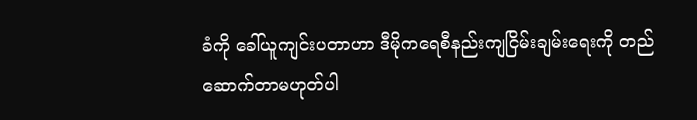ခံကို ခေါ်ယူကျင်းပတာဟာ ဒီမိုကရေစီနည်းကျငြိမ်းချမ်းရေးကို တည်ဆောက်တာမဟုတ်ပါ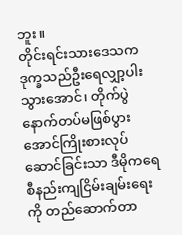ဘူး။
တိုင်းရင်းသားဒေသက ဒုက္ခသည်ဦးရေလျှာ့ပါးသွားအောင်၊ တိုက်ပွဲနောက်တပ်မဖြစ်ပွားအောင်ကြိုးစားလုပ်ဆောင်ခြင်းသာ ဒီမိုကရေစီနည်းကျငြိမ်းချမ်းရေးကို တည်ဆောက်တာ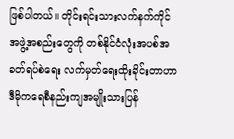ဖြစ်ပါတယ်။ တိုင်းရင်းသားလက်နက်ကိုင်အဖွဲ့အစည်းတွေကို တစ်နိုင်ငံလုံးအပစ်အခတ်ရပ်စဲရေး လက်မှတ်ရေးထိုးခိုင်းတာဟာ ဒီမိုကရေစီနည်းကျအမျိုးသားပြန်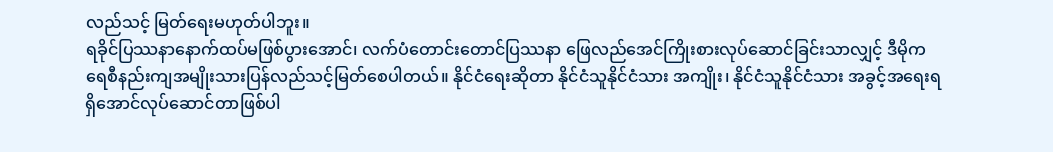လည်သင့် မြတ်ရေးမဟုတ်ပါဘူး။
ရခိုင်ပြဿနာနောက်ထပ်မဖြစ်ပွားအောင်၊ လက်ပံတောင်းတောင်ပြဿနာ ဖြေလည်အေင်ကြိုးစားလုပ်ဆောင်ခြင်းသာလျှင့် ဒီမိုကရေစီနည်းကျအမျိုးသားပြန်လည်သင့်မြတ်စေပါတယ်။ နိုင်ငံရေးဆိုတာ နိုင်ငံသူနိုင်ငံသား အကျိုး၊ နိုင်ငံသူနိုင်ငံသား အခွင့်အရေးရရှိအောင်လုပ်ဆောင်တာဖြစ်ပါ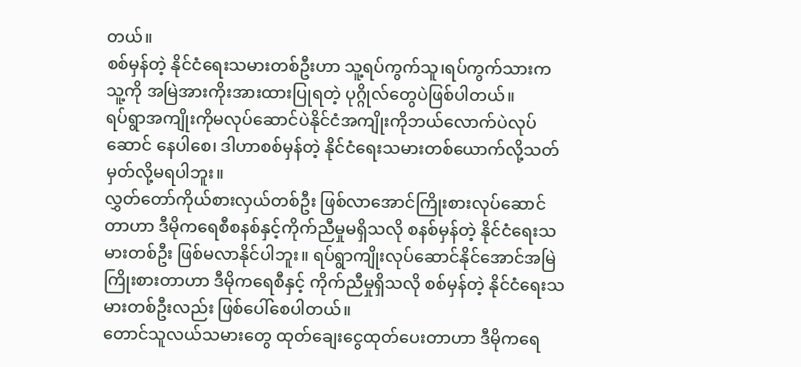တယ်။
စစ်မှန်တဲ့ နိုင်ငံရေးသမားတစ်ဦးဟာ သူ့ရပ်ကွက်သူ၊ရပ်ကွက်သားကသူ့ကို အမြဲအားကိုးအားထားပြုရတဲ့ ပုဂ္ဂိုလ်တွေပဲဖြစ်ပါတယ်။
ရပ်ရွာအကျိုးကိုမလုပ်ဆောင်ပဲနိုင်ငံအကျိုးကိုဘယ်လောက်ပဲလုပ်ဆောင် နေပါစေ၊ ဒါဟာစစ်မှန်တဲ့ နိုင်ငံရေးသမားတစ်ယောက်လို့သတ်မှတ်လို့မရပါဘူး။
လွှတ်တော်ကိုယ်စားလှယ်တစ်ဦး ဖြစ်လာအောင်ကြိုးစားလုပ်ဆောင်တာဟာ ဒီမိုကရေစီစနစ်နှင့်ကိုက်ညီမှုမရှိသလို စနစ်မှန်တဲ့ နိုင်ငံရေးသမားတစ်ဦး ဖြစ်မလာနိုင်ပါဘူး။ ရပ်ရွာကျိုးလုပ်ဆောင်နိုင်အောင်အမြဲကြိုးစားတာဟာ ဒီမိုကရေစီနှင့် ကိုက်ညီမှုရှိသလို စစ်မှန်တဲ့ နိုင်ငံရေးသမားတစ်ဦးလည်း ဖြစ်ပေါ်စေပါတယ်။
တောင်သူလယ်သမားတွေ ထုတ်ချေးငွေထုတ်ပေးတာဟာ ဒီမိုကရေ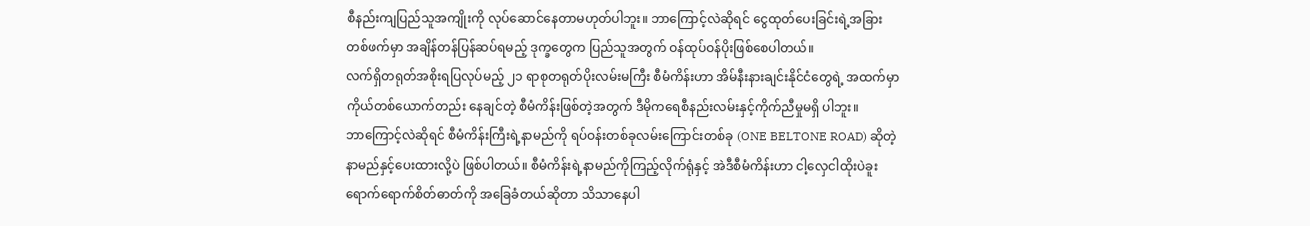စီနည်းကျပြည်သူအကျိုးကို လုပ်ဆောင်နေတာမဟုတ်ပါဘူး။ ဘာကြောင့်လဲဆိုရင် ငွေထုတ်ပေးခြင်းရဲ့အခြားတစ်ဖက်မှာ အချိန်တန်ပြန်ဆပ်ရမည့် ဒုက္ခတွေက ပြည်သူအတွက် ဝန်ထုပ်ဝန်ပိုးဖြစ်စေပါတယ်။
လက်ရှိတရုတ်အစိုးရပြလုပ်မည့် ၂၁ ရာစုတရုတ်ပိုးလမ်းမကြီး စီမံကိန်းဟာ အိမ်နီးနားချင်းနိုင်ငံတွေရဲ့ အထက်မှာ ကိုယ်တစ်ယောက်တည်း နေချင်တဲ့ စီမံကိန်းဖြစ်တဲ့အတွက် ဒီမိုကရေစီနည်းလမ်းနှင့်ကိုက်ညီမှုမရှိ ပါဘူး။
ဘာကြောင့်လဲဆိုရင် စီမံကိန်းကြီးရဲ့နာမည်ကို ရပ်ဝန်းတစ်ခုလမ်းကြောင်းတစ်ခု (ONE BELTONE ROAD) ဆိုတဲ့နာမည်နှင့်ပေးထားလို့ပဲ ဖြစ်ပါတယ်။ စီမံကိန်းရဲ့နာမည်ကိုကြည့်လိုက်ရုံနှင့် အဲဒီစီမံကိန်းဟာ ငါ့လှေငါထိုးပဲခူးရောက်ရောက်စိတ်ဓာတ်ကို အခြေခံတယ်ဆိုတာ သိသာနေပါ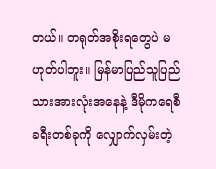တယ်။ တရုတ်အစိုးရတွေပဲ မဟုတ်ပါဘူး။ မြန်မာပြည်သူပြည်သားအားလုံးအနေနဲ့ ဒီမိုကရေစီ ခရီးတစ်ခုကို လျှောက်လှမ်းတဲ့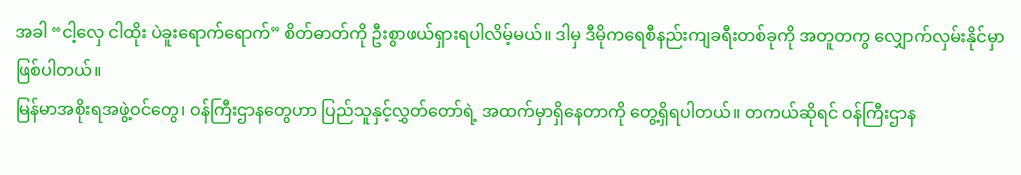အခါ “ငါ့လှေ ငါထိုး ပဲခူးရောက်ရောက်” စိတ်ဓာတ်ကို ဦးစွာဖယ်ရှားရပါလိမ့်မယ်။ ဒါမှ ဒီမိုကရေစီနည်းကျခရီးတစ်ခုကို အတူတကွ လျှောက်လှမ်းနိုင်မှာဖြစ်ပါတယ်။
မြန်မာအစိုးရအဖွဲ့ဝင်တွေ၊ ဝန်ကြီးဌာနတွေဟာ ပြည်သူနှင့်လွှတ်တော်ရဲ့ အထက်မှာရှိနေတာကို တွေ့ရှိရပါတယ်။ တကယ်ဆိုရင် ဝန်ကြီးဌာန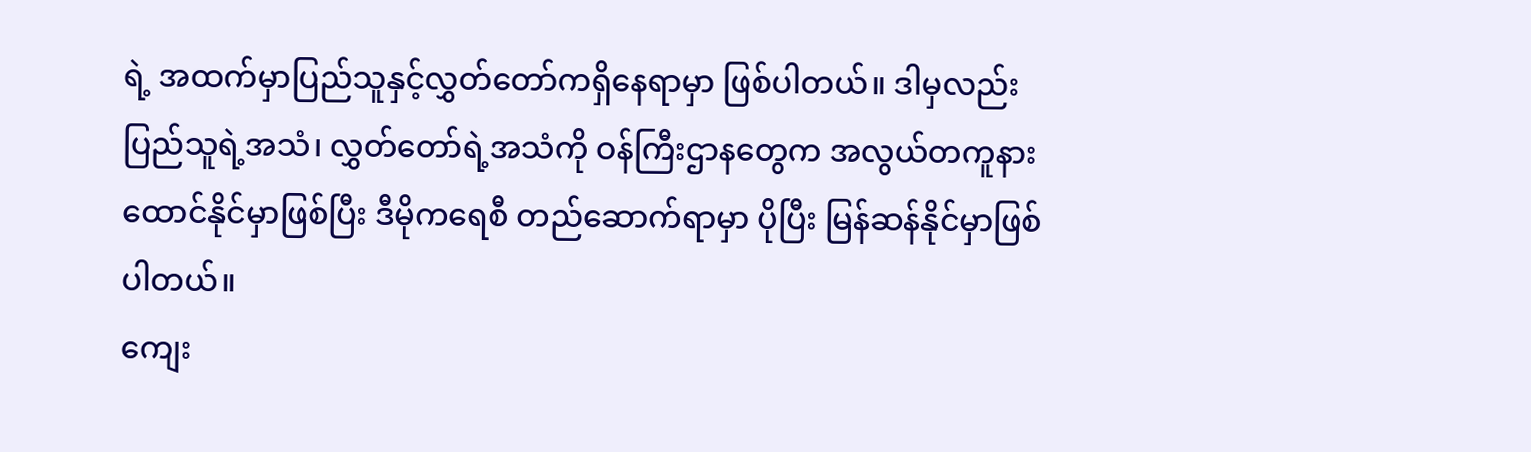ရဲ့ အထက်မှာပြည်သူနှင့်လွှတ်တော်ကရှိနေရာမှာ ဖြစ်ပါတယ်။ ဒါမှလည်း ပြည်သူရဲ့အသံ၊ လွှတ်တော်ရဲ့အသံကို ဝန်ကြီးဌာနတွေက အလွယ်တကူနားထောင်နိုင်မှာဖြစ်ပြီး ဒီမိုကရေစီ တည်ဆောက်ရာမှာ ပိုပြီး မြန်ဆန်နိုင်မှာဖြစ်ပါတယ်။
ကျေး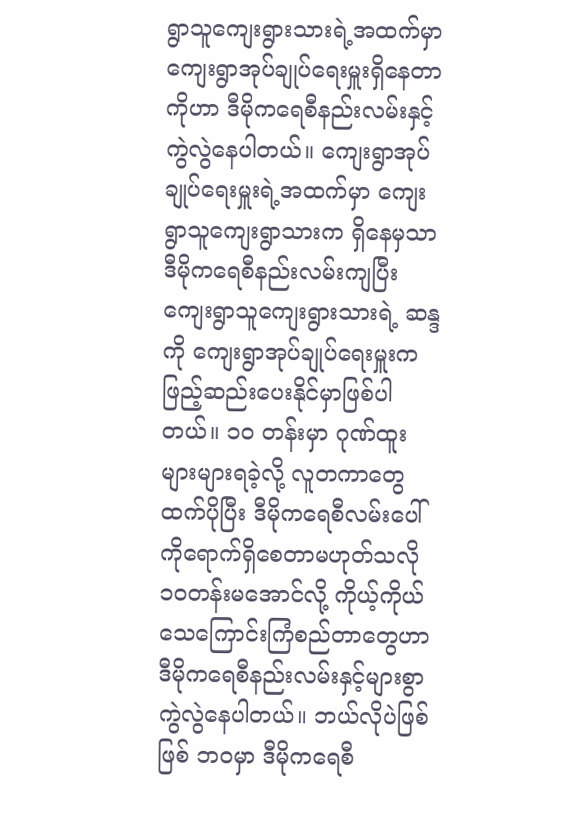ရွာသူကျေးရွားသားရဲ့အထက်မှာ ကျေးရွာအုပ်ချုပ်ရေးမှူးရှိနေတာကိုဟာ ဒီမိုကရေစီနည်းလမ်းနှင့် ကွဲလွဲနေပါတယ်။ ကျေးရွာအုပ်ချုပ်ရေးမှူးရဲ့အထက်မှာ ကျေးရွာသူကျေးရွာသားက ရှိနေမှသာ ဒီမိုကရေစီနည်းလမ်းကျပြီး ကျေးရွာသူကျေးရွားသားရဲ့ ဆန္ဒကို ကျေးရွာအုပ်ချုပ်ရေးမှူးကဖြည့်ဆည်းပေးနိုင်မှာဖြစ်ပါတယ်။ ၁၀ တန်းမှာ ဂုဏ်ထူးများများရခဲ့လို့ လူတကာတွေထက်ပိုပြီး ဒီမိုကရေစီလမ်းပေါ်ကိုရောက်ရှိစေတာမဟုတ်သလို ၁၀တန်းမအောင်လို့ ကိုယ့်ကိုယ်သေကြောင်းကြံစည်တာတွေဟာ ဒီမိုကရေစီနည်းလမ်းနှင့်များစွာ ကွဲလွဲနေပါတယ်။ ဘယ်လိုပဲဖြစ်ဖြစ် ဘဝမှာ ဒီမိုကရေစီ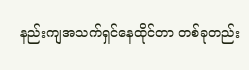နည်းကျအသက်ရှင်နေထိုင်တာ တစ်ခုတည်း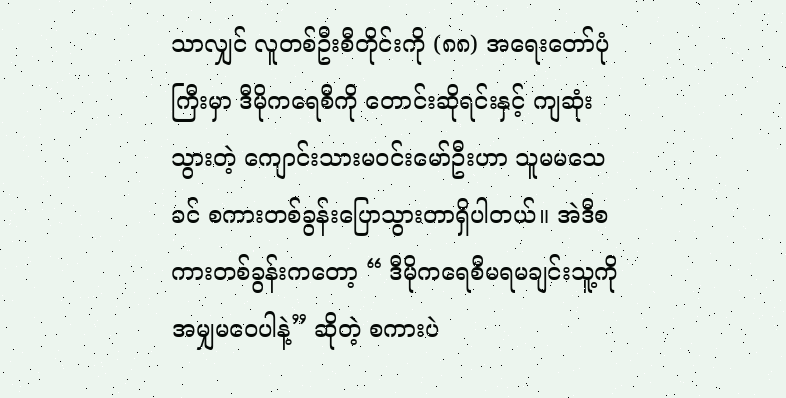သာလျှင် လူတစ်ဦးစီတိုင်းကို (၈၈) အရေးတော်ပုံကြီးမှာ ဒီမိုကရေစီကို တောင်းဆိုရင်းနှင့် ကျဆုံးသွားတဲ့ ကျောင်းသားမဝင်းမော်ဦးဟာ သူမမသေခင် စကားတစ်ခွန်းပြောသွားတာရှိပါတယ်။ အဲဒီစကားတစ်ခွန်းကတော့ “ ဒီမိုကရေစီမရမချင်းသူ့ကိုအမျှမဝေပါနဲ့” ဆိုတဲ့ စကားပဲ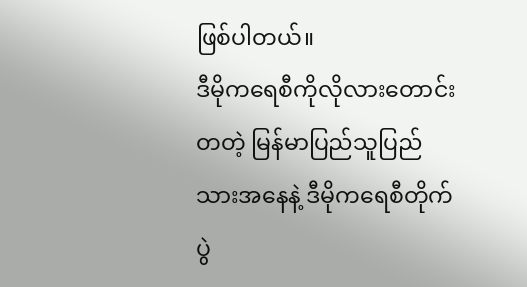ဖြစ်ပါတယ်။
ဒီမိုကရေစီကိုလိုလားတောင်းတတဲ့ မြန်မာပြည်သူပြည်သားအနေနဲ့ ဒီမိုကရေစီတိုက်ပွဲ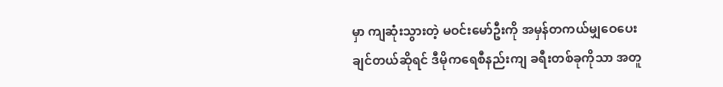မှာ ကျဆုံးသွားတဲ့ မဝင်းမော်ဦးကို အမှန်တကယ်မျှဝေပေးချင်တယ်ဆိုရင် ဒီမိုကရေစီနည်းကျ ခရီးတစ်ခုကိုသာ အတူ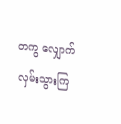တကွ လျှောက်လှမ်းသွားကြ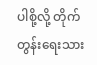ပါစို့လို့ တိုက်တွန်းရေးသား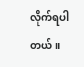လိုက်ရပါတယ်။